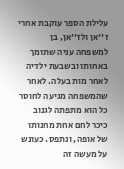עלילת הספר עוקבת אחרי
ז''אן ולז''אן, בן למשפחה עניה שתומך באחותו ובשבעת ילדיה לאחר מות בעלה. לאחר שהמשפחה מגיעה לחוסר כל הוא מתפתה לגנוב כיכר לחם אחת מחנותו של אופה, ונתפס. כעונש על מעשה זה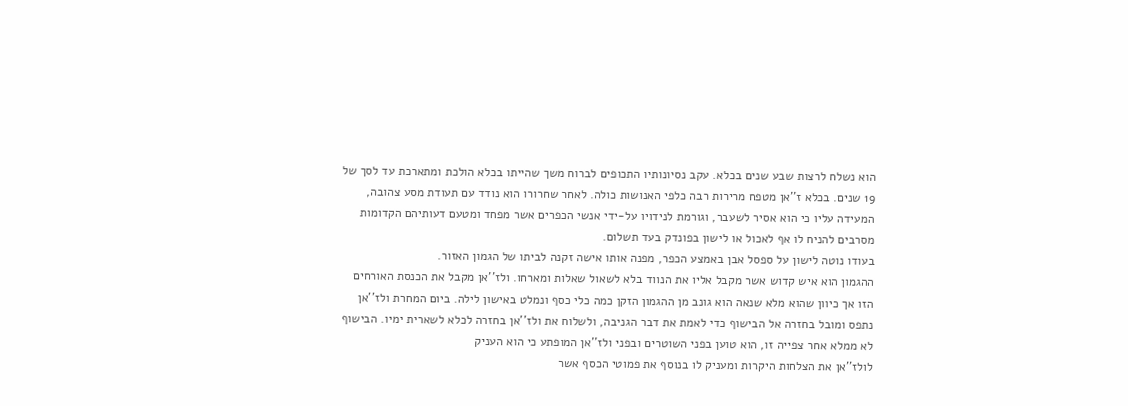הוא נשלח לרצות שבע שנים בכלא. עקב נסיונותיו התכופים לברוח משך שהייתו בכלא הולכת ומתארכת עד לסך של 19 שנים. בכלא ז''אן מטפח מרירות רבה כלפי האנושות כולה. לאחר שחרורו הוא נודד עם תעודת מסע צהובה, המעידה עליו כי הוא אסיר לשעבר, וגורמת לנידויו על-ידי אנשי הכפרים אשר מפחד ומטעם דעותיהם הקדומות מסרבים להניח לו אף לאכול או לישון בפונדק בעד תשלום.
בעודו נוטה לישון על ספסל אבן באמצע הכפר, מפנה אותו אישה זקנה לביתו של הגמון האזור.
ההגמון הוא איש קדוש אשר מקבל אליו את הנווד בלא לשאול שאלות ומארחו. ולז''אן מקבל את הכנסת האורחים הזו אך כיוון שהוא מלא שנאה הוא גונב מן ההגמון הזקן כמה כלי כסף ונמלט באישון לילה. ביום המחרת ולז''אן נתפס ומובל בחזרה אל הבישוף כדי לאמת את דבר הגניבה, ולשלוח את ולז''אן בחזרה לכלא לשארית ימיו. הבישוף לא ממלא אחר צפייה זו, הוא טוען בפני השוטרים ובפני ולז''אן המופתע כי הוא העניק
לולז''אן את הצלחות היקרות ומעניק לו בנוסף את פמוטי הכסף אשר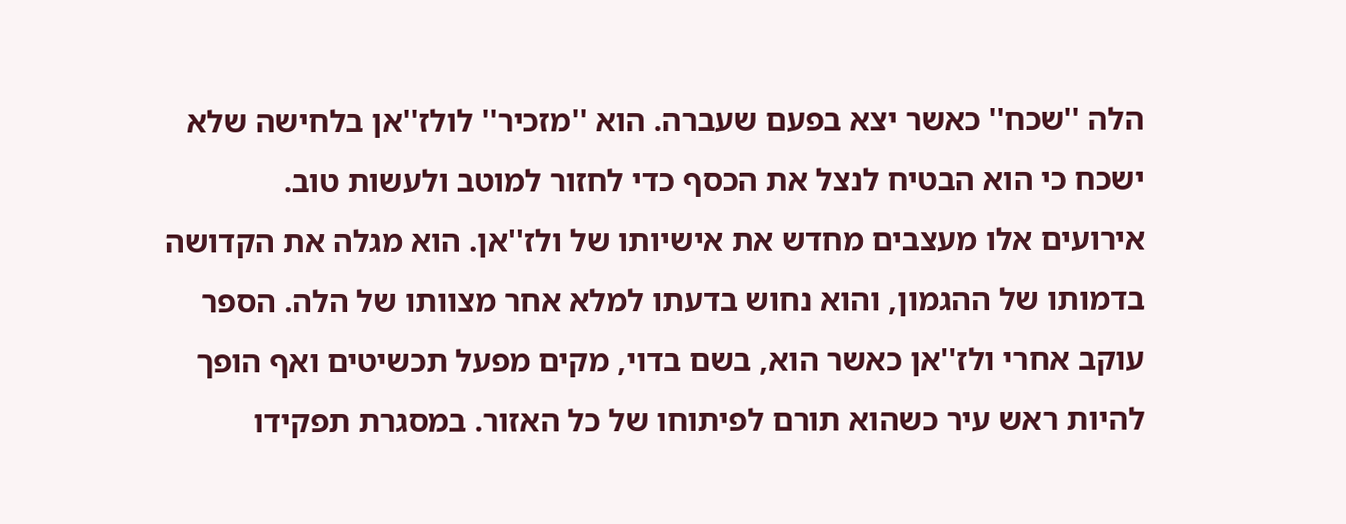הלה ''שכח'' כאשר יצא בפעם שעברה. הוא ''מזכיר'' לולז''אן בלחישה שלא ישכח כי הוא הבטיח לנצל את הכסף כדי לחזור למוטב ולעשות טוב.
אירועים אלו מעצבים מחדש את אישיותו של ולז''אן. הוא מגלה את הקדושה בדמותו של ההגמון, והוא נחוש בדעתו למלא אחר מצוותו של הלה. הספר עוקב אחרי ולז''אן כאשר הוא, בשם בדוי, מקים מפעל תכשיטים ואף הופך להיות ראש עיר כשהוא תורם לפיתוחו של כל האזור. במסגרת תפקידו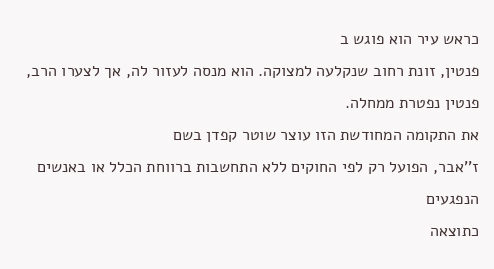כראש עיר הוא פוגש ב
פנטין, זונת רחוב שנקלעה למצוקה. הוא מנסה לעזור לה, אך לצערו הרב, פנטין נפטרת ממחלה.
את התקומה המחודשת הזו עוצר שוטר קפדן בשם
ז''אבר, הפועל רק לפי החוקים ללא התחשבות ברווחת הכלל או באנשים הנפגעים
כתוצאה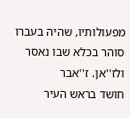מפעולותיו, שהיה בעברו סוהר בכלא שבו נאסר ולז''אן. ז''אבר
חושד בראש העיר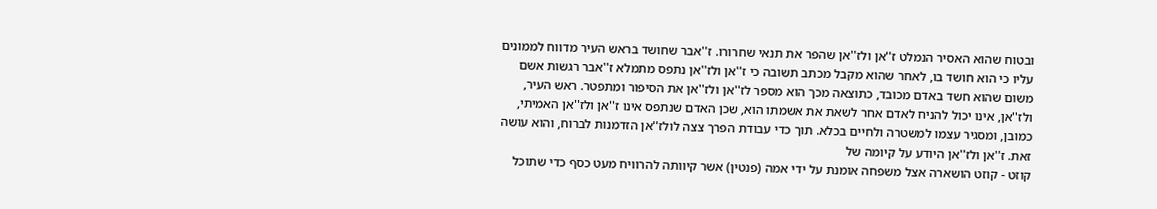ובטוח שהוא האסיר הנמלט ז''אן ולז''אן שהפר את תנאי שחרורו. ז''אבר שחושד בראש העיר מדווח לממונים עליו כי הוא חושד בו, לאחר שהוא מקבל מכתב תשובה כי ז''אן ולז''אן נתפס מתמלא ז''אבר רגשות אשם משום שהוא חשד באדם מכובד, כתוצאה מכך הוא מספר לז''אן ולז''אן את הסיפור ומתפטר. ראש העיר, ולז''אן, אינו יכול להניח לאדם אחר לשאת את אשמתו הוא, שכן האדם שנתפס אינו ז''אן ולז''אן האמיתי, כמובן, ומסגיר עצמו למשטרה ולחיים בכלא. תוך כדי עבודת הפרך צצה לולז''אן הזדמנות לברוח, והוא עושה זאת. ז''אן ולז''אן היודע על קיומה של
קוזט - קוזט הושארה אצל משפחה אומנת על ידי אמה (פנטין) אשר קיוותה להרוויח מעט כסף כדי שתוכל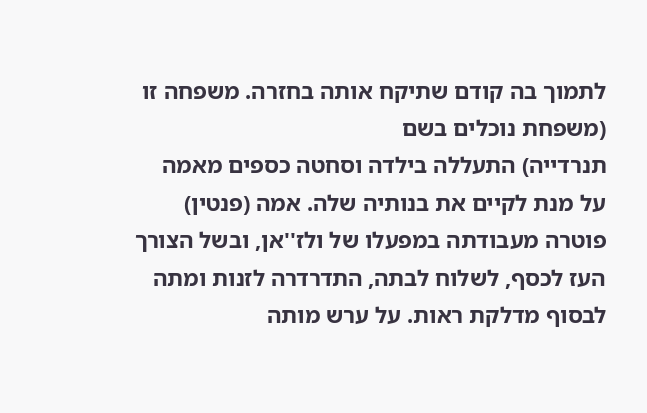לתמוך בה קודם שתיקח אותה בחזרה. משפחה זו (משפחת נוכלים בשם
תנרדייה) התעללה בילדה וסחטה כספים מאמה על מנת לקיים את בנותיה שלה. אמה (פנטין) פוטרה מעבודתה במפעלו של ולז''אן, ובשל הצורך העז לכסף, לשלוח לבתה, התדרדרה לזנות ומתה לבסוף מדלקת ראות. על ערש מותה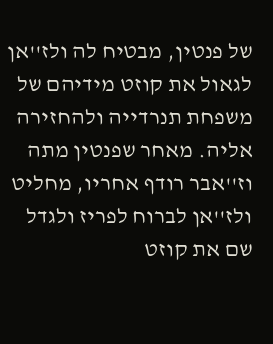של פנטין, מבטיח לה ולז''אן לגאול את קוזט מידיהם של משפחת תנרדייה ולהחזירה אליה. מאחר שפנטין מתה וז''אבר רודף אחריו, מחליט ולז''אן לברוח לפריז ולגדל שם את קוזט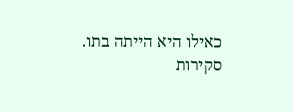כאילו היא הייתה בתו.
סקירות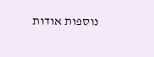נוספות אודות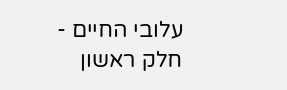עלובי החיים - חלק ראשון